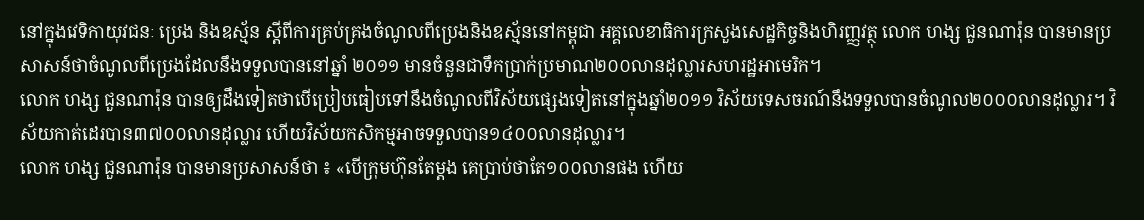នៅក្នុងវេទិកាយុវជនៈ ប្រេង និងឧស្ម័ន ស្ដីពីការគ្រប់គ្រងចំណូលពីប្រេងនិងឧស្ម័ននៅកម្ពុជា អគ្គលេខាធិការក្រសួងសេដ្ឋកិច្ចនិងហិរញ្ញវត្ថុ លោក ហង្ស ជួនណារ៉ុន បានមានប្រសាសន៍ថាចំណូលពីប្រេងដែលនឹងទទួលបាននៅឆ្នាំ ២០១១ មានចំនួនជាទឹកប្រាក់ប្រមាណ២០០លានដុល្លារសហរដ្ឋអាមេរិក។
លោក ហង្ស ជួនណារ៉ុន បានឲ្យដឹងទៀតថាបើប្រៀបធៀបទៅនឹងចំណូលពីវិស័យផ្សេងទៀតនៅក្នុងឆ្នាំ២០១១ វិស័យទេសចរណ៍នឹងទទួលបានចំណូល២០០០លានដុល្លារ។ វិស័យកាត់ដេរបាន៣៧០០លានដុល្លារ ហើយវិស័យកសិកម្មអាចទទួលបាន១៤០០លានដុល្លារ។
លោក ហង្ស ជួនណារ៉ុន បានមានប្រសាសន៍ថា ៖ «បើក្រុមហ៊ុនតែម្ដង គេប្រាប់ថាតែ១០០លានផង ហើយ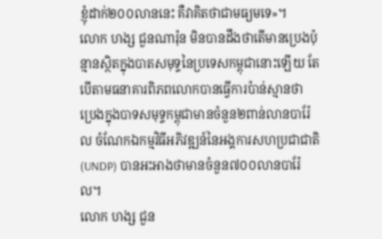ខ្ញុំដាក់២០០លាននេះ គឺវាគិតថាជាមធ្យមទេ»។
លោក ហង្ស ជួនណារ៉ុន មិនបានដឹងថាតើមានប្រេងប៉ុន្មានស្ថិតក្នុងបាតសមុទ្ទនៃប្រទេសកម្ពុជានោះឡើយ តែបើតាមធនាគារពិភពលោកបានធ្វើការប៉ាន់ស្មានថា ប្រេងក្នុងបាទសមុទ្ទកម្ពុជាមានចំនួន២ពាន់លានបារ៉ែល ចំណែកឯកម្មវិធីអភិវឌ្ឍន៍នៃអង្គការសហប្រជាជាតិ (UNDP) បានអះអាងថាមានចំនួន៧០០លានបារ៉ែល។
លោក ហង្ស ជួន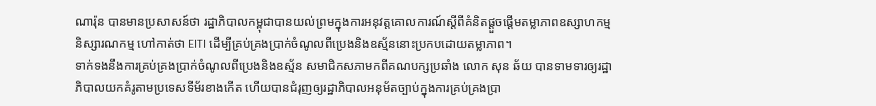ណារ៉ុន បានមានប្រសាសន៍ថា រដ្ឋាភិបាលកម្ពុជាបានយល់ព្រមក្នុងការអនុវត្តគោលការណ៍ស្ដីពីគំនិតផ្ដួចផ្ដើមតម្លាភាពឧស្សាហកម្ម និស្សារណកម្ម ហៅកាត់ថា EITI ដើម្បីគ្រប់គ្រងប្រាក់ចំណូលពីប្រេងនិងឧស្ម័ននោះប្រកបដោយតម្លាភាព។
ទាក់ទងនឹងការគ្រប់គ្រងប្រាក់ចំណូលពីប្រេងនិងឧស្ម័ន សមាជិកសភាមកពីគណបក្សប្រឆាំង លោក សុន ឆ័យ បានទាមទារឲ្យរដ្ឋាភិបាលយកគំរូតាមប្រទេសទីម័រខាងកើត ហើយបានជំរុញឲ្យរដ្ឋាភិបាលអនុម័តច្បាប់ក្នុងការគ្រប់គ្រងប្រា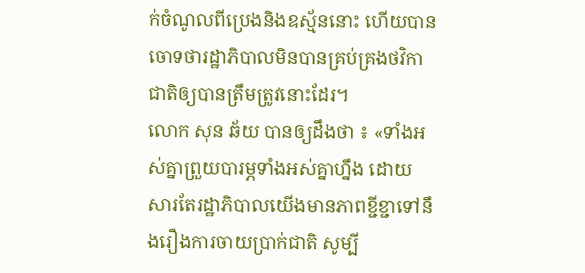ក់ចំណូលពីប្រេងនិងឧស្ម័ននោះ ហើយបានចោទថារដ្ឋាភិបាលមិនបានគ្រប់គ្រងថវិកាជាតិឲ្យបានត្រឹមត្រូវនោះដែរ។
លោក សុន ឆ័យ បានឲ្យដឹងថា ៖ «ទាំងអស់គ្នាព្រួយបារម្ភទាំងអស់គ្នាហ្នឹង ដោយសារតែរដ្ឋាភិបាលយើងមានភាពខ្ជីខ្ជាទៅនឹងរឿងការចាយប្រាក់ជាតិ សូម្បី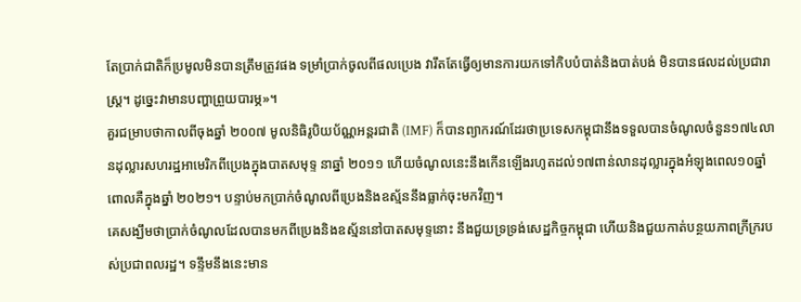តែប្រាក់ជាតិក៏ប្រមូលមិនបានត្រឹមត្រូវផង ទម្រាំប្រាក់ចូលពីផលប្រេង វារឹតតែធ្វើឲ្យមានការយកទៅកិបបំបាត់និងបាត់បង់ មិនបានផលដល់ប្រជារាស្រ្ដ។ ដូច្នេះវាមានបញ្ហាព្រួយបារម្ភ»។
គួរជម្រាបថាកាលពីចុងឆ្នាំ ២០០៧ មូលនិធិរូបិយប័ណ្ណអន្តរជាតិ (IMF) ក៏បានព្យាករណ៍ដែរថាប្រទេសកម្ពុជានឹងទទួលបានចំណូលចំនួន១៧៤លានដុល្លារសហរដ្ឋអាមេរិកពីប្រេងក្នុងបាតសមុទ្ទ នាឆ្នាំ ២០១១ ហើយចំណូលនេះនឹងកើនឡើងរហូតដល់១៧ពាន់លានដុល្លារក្នុងអំឡុងពេល១០ឆ្នាំ ពោលគឺក្នុងឆ្នាំ ២០២១។ បន្ទាប់មកប្រាក់ចំណូលពីប្រេងនិងឧស្ម័ននឹងធ្លាក់ចុះមកវិញ។
គេសង្ឃឹមថាប្រាក់ចំណូលដែលបានមកពីប្រេងនិងឧស្ម័ននៅបាតសមុទ្ទនោះ នឹងជួយទ្រទ្រង់សេដ្ឋកិច្ចកម្ពុជា ហើយនិងជួយកាត់បន្ថយភាពក្រីក្ររបស់ប្រជាពលរដ្ឋ។ ទន្ទឹមនឹងនេះមាន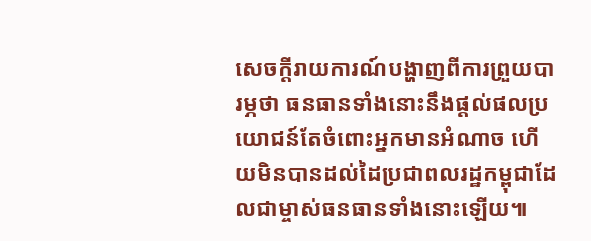សេចក្ដីរាយការណ៍បង្ហាញពីការព្រួយបារម្ភថា ធនធានទាំងនោះនឹងផ្ដល់ផលប្រយោជន៍តែចំពោះអ្នកមានអំណាច ហើយមិនបានដល់ដៃប្រជាពលរដ្ឋកម្ពុជាដែលជាម្ចាស់ធនធានទាំងនោះឡើយ៕